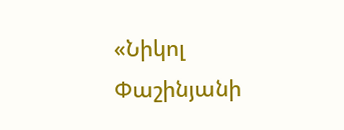«Նիկոլ Փաշինյանի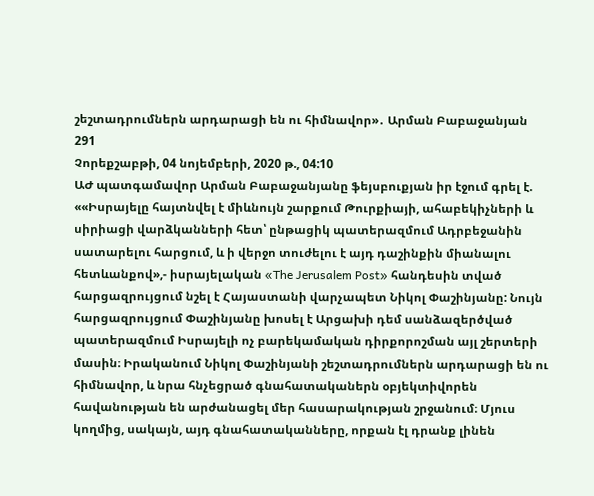շեշտադրումներն արդարացի են ու հիմնավոր»․ Արման Բաբաջանյան
291
Չորեքշաբթի, 04 նոյեմբերի, 2020 թ., 04:10
ԱԺ պատգամավոր Արման Բաբաջանյանը ֆեյսբուքյան իր էջում գրել է. ««Իսրայելը հայտնվել է միևնույն շարքում Թուրքիայի, ահաբեկիչների և սիրիացի վարձկանների հետ՝ ընթացիկ պատերազմում Ադրբեջանին սատարելու հարցում, և ի վերջո տուժելու է այդ դաշինքին միանալու հետևանքով»,- իսրայելական «The Jerusalem Post» հանդեսին տված հարցազրույցում նշել է Հայաստանի վարչապետ Նիկոլ Փաշինյանը: Նույն հարցազրույցում Փաշինյանը խոսել է Արցախի դեմ սանձազերծված պատերազմում Իսրայելի ոչ բարեկամական դիրքորոշման այլ շերտերի մասին։ Իրականում Նիկոլ Փաշինյանի շեշտադրումներն արդարացի են ու հիմնավոր, և նրա հնչեցրած գնահատականերն օբյեկտիվորեն հավանության են արժանացել մեր հասարակության շրջանում։ Մյուս կողմից, սակայն, այդ գնահատականները, որքան էլ դրանք լինեն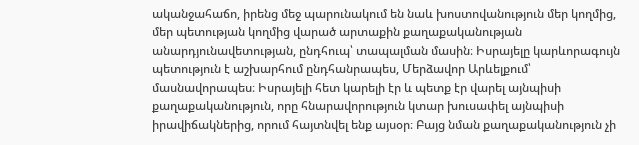ականջահաճո, իրենց մեջ պարունակում են նաև խոստովանություն մեր կողմից, մեր պետության կողմից վարած արտաքին քաղաքականության անարդյունավետության, ընդհուպ՝ տապալման մասին։ Իսրայելը կարևորագույն պետություն է աշխարհում ընդհանրապես, Մերձավոր Արևելքում՝ մասնավորապես։ Իսրայելի հետ կարելի էր և պետք էր վարել այնպիսի քաղաքականություն, որը հնարավորություն կտար խուսափել այնպիսի իրավիճակներից, որում հայտնվել ենք այսօր։ Բայց նման քաղաքականություն չի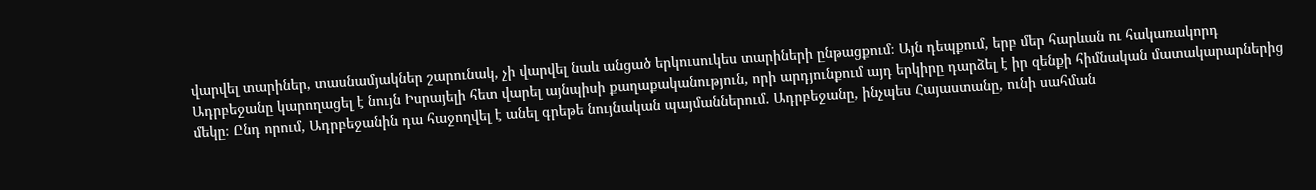վարվել տարիներ, տասնամյակներ շարունակ, չի վարվել նաև անցած երկուսուկես տարիների ընթացքում։ Այն դեպքում, երբ մեր հարևան ու հակառակորդ Ադրբեջանը կարողացել է նույն Իսրայելի հետ վարել այնպիսի քաղաքականություն, որի արդյունքում այդ երկիրը դարձել է իր զենքի հիմնական մատակարարներից մեկը։ Ընդ որում, Ադրբեջանին դա հաջողվել է անել գրեթե նույնական պայմաններում․ Ադրբեջանը, ինչպես Հայաստանը, ունի սահման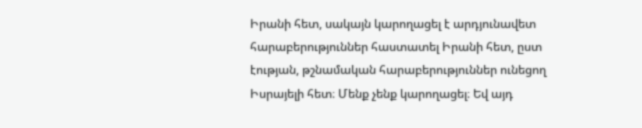Իրանի հետ, սակայն կարողացել է արդյունավետ հարաբերություններ հաստատել Իրանի հետ, ըստ էության, թշնամական հարաբերություններ ունեցող Իսրայելի հետ։ Մենք չենք կարողացել։ Եվ այդ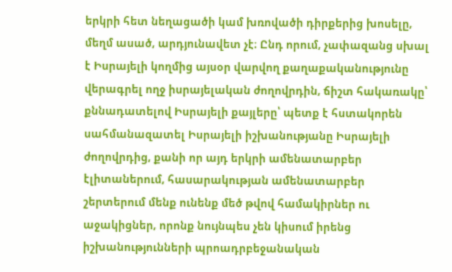երկրի հետ նեղացածի կամ խռովածի դիրքերից խոսելը, մեղմ ասած, արդյունավետ չէ։ Ընդ որում, չափազանց սխալ է Իսրայելի կողմից այսօր վարվող քաղաքականությունը վերագրել ողջ իսրայելական ժողովրդին, ճիշտ հակառակը՝ քննադատելով Իսրայելի քայլերը՝ պետք է հստակորեն սահմանազատել Իսրայելի իշխանությանը Իսրայելի ժողովրդից, քանի որ այդ երկրի ամենատարբեր էլիտաներում, հասարակության ամենատարբեր շերտերում մենք ունենք մեծ թվով համակիրներ ու աջակիցներ, որոնք նույնպես չեն կիսում իրենց իշխանությունների պրոադրբեջանական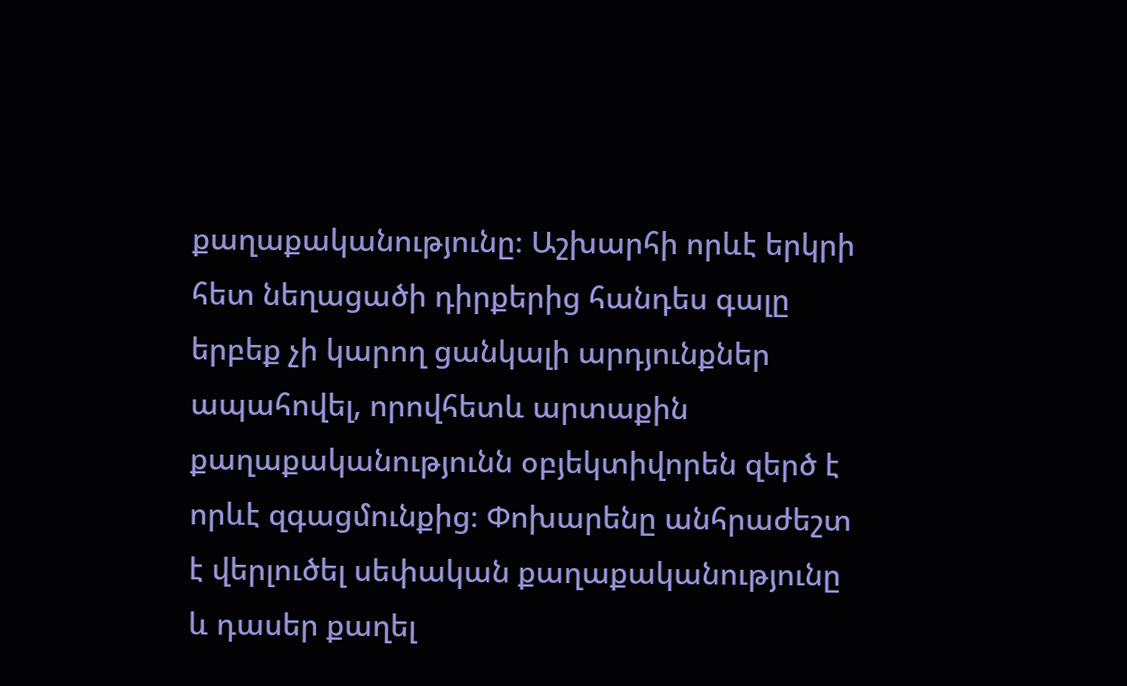քաղաքականությունը։ Աշխարհի որևէ երկրի հետ նեղացածի դիրքերից հանդես գալը երբեք չի կարող ցանկալի արդյունքներ ապահովել, որովհետև արտաքին քաղաքականությունն օբյեկտիվորեն զերծ է որևէ զգացմունքից։ Փոխարենը անհրաժեշտ է վերլուծել սեփական քաղաքականությունը և դասեր քաղել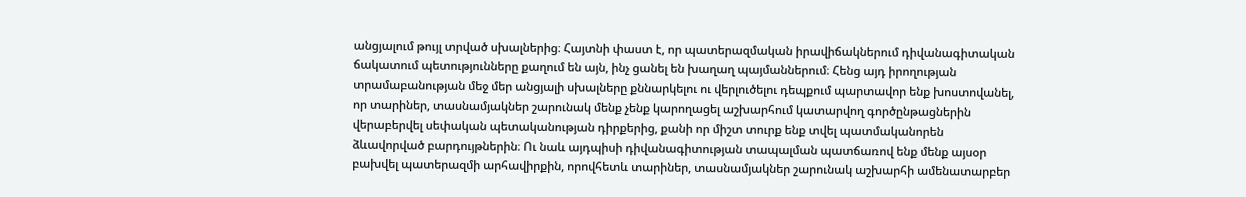անցյալում թույլ տրված սխալներից։ Հայտնի փաստ է, որ պատերազմական իրավիճակներում դիվանագիտական ճակատում պետությունները քաղում են այն, ինչ ցանել են խաղաղ պայմաններում։ Հենց այդ իրողության տրամաբանության մեջ մեր անցյալի սխալները քննարկելու ու վերլուծելու դեպքում պարտավոր ենք խոստովանել, որ տարիներ, տասնամյակներ շարունակ մենք չենք կարողացել աշխարհում կատարվող գործընթացներին վերաբերվել սեփական պետականության դիրքերից, քանի որ միշտ տուրք ենք տվել պատմականորեն ձևավորված բարդույթներին։ Ու նաև այդպիսի դիվանագիտության տապալման պատճառով ենք մենք այսօր բախվել պատերազմի արհավիրքին, որովհետև տարիներ, տասնամյակներ շարունակ աշխարհի ամենատարբեր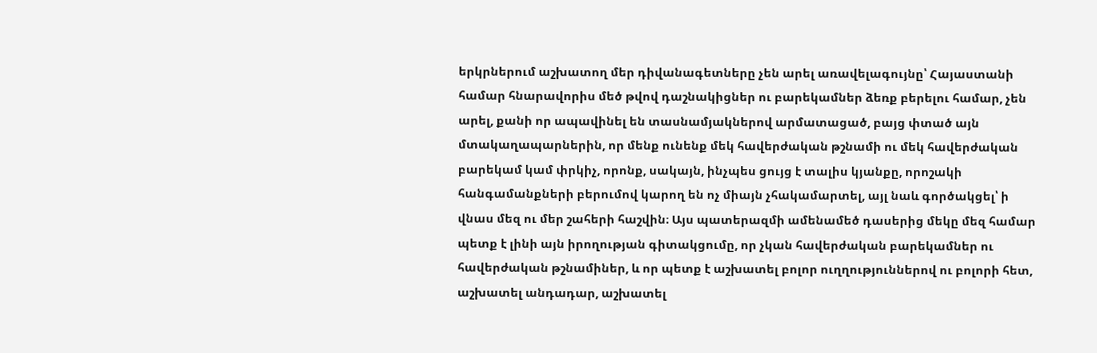երկրներում աշխատող մեր դիվանագետները չեն արել առավելագույնը՝ Հայաստանի համար հնարավորիս մեծ թվով դաշնակիցներ ու բարեկամներ ձեռք բերելու համար, չեն արել, քանի որ ապավինել են տասնամյակներով արմատացած, բայց փտած այն մտակաղապարներին, որ մենք ունենք մեկ հավերժական թշնամի ու մեկ հավերժական բարեկամ կամ փրկիչ, որոնք, սակայն, ինչպես ցույց է տալիս կյանքը, որոշակի հանգամանքների բերումով կարող են ոչ միայն չհակամարտել, այլ նաև գործակցել՝ ի վնաս մեզ ու մեր շահերի հաշվին։ Այս պատերազմի ամենամեծ դասերից մեկը մեզ համար պետք է լինի այն իրողության գիտակցումը, որ չկան հավերժական բարեկամներ ու հավերժական թշնամիներ, և որ պետք է աշխատել բոլոր ուղղություններով ու բոլորի հետ, աշխատել անդադար, աշխատել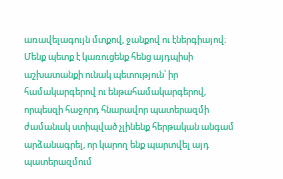առավելագույն մտքով, ջանքով ու էներգիայով։ Մենք պետք է կառուցենք հենց այդպիսի աշխատանքի ունակ պետություն՝ իր համակարգերով ու ենթահամակարգերով, որպեսզի հաջորդ հնարավոր պատերազմի ժամանակ ստիպված չլինենք հերթական անգամ արձանագրել, որ կարող ենք պարտվել այդ պատերազմում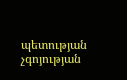պետության չգոյության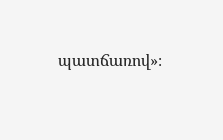պատճառով»։